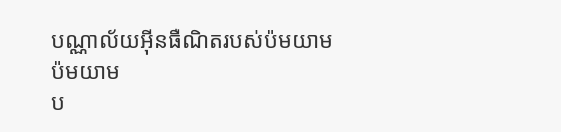បណ្ណាល័យអ៊ីនធឺណិតរបស់ប៉មយាម
ប៉មយាម
ប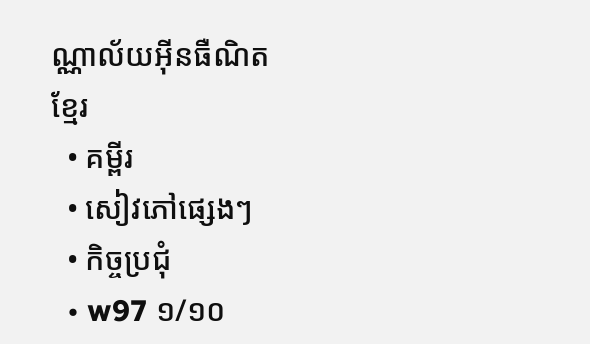ណ្ណាល័យអ៊ីនធឺណិត
ខ្មែរ
  • គម្ពីរ
  • សៀវភៅផ្សេងៗ
  • កិច្ចប្រជុំ
  • w97 ១/១០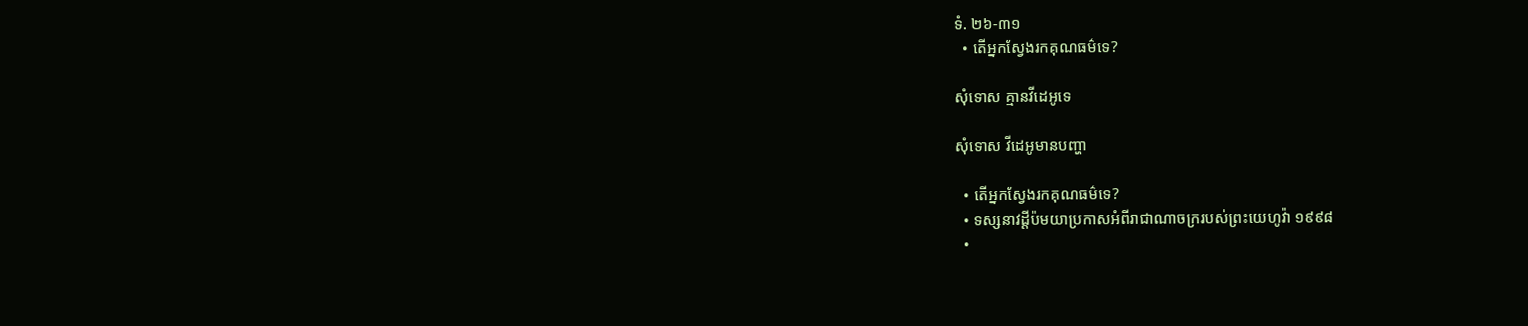ទំ. ២៦-៣១
  • តើអ្នកស្វែងរកគុណធម៌ទេ?

សុំទោស គ្មានវីដេអូទេ

សុំទោស វីដេអូមានបញ្ហា

  • តើអ្នកស្វែងរកគុណធម៌ទេ?
  • ទស្សនាវដ្ដីប៉មយាប្រកាសអំពីរាជាណាចក្ររបស់ព្រះយេហូវ៉ា ១៩៩៨
  •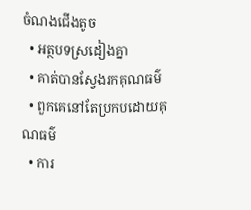ចំណងជើងតូច
  • អត្ថបទស្រដៀងគ្នា
  • គាត់បានស្វែងរកគុណធម៌
  • ពួកគេនៅតែប្រកបដោយគុណធម៌
  • ការ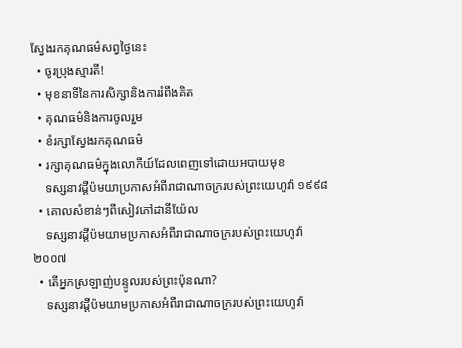ស្វែងរកគុណធម៌សព្វថ្ងៃនេះ
  • ចូរប្រុងស្មារតី!
  • មុខនាទីនៃការសិក្សានិងការរំពឹងគិត
  • គុណធម៌និងការចូលរួម
  • ខំរក្សាស្វែងរកគុណធម៌
  • រក្សាគុណធម៌ក្នុងលោកីយ៍ដែលពេញទៅដោយអបាយមុខ
    ទស្សនាវដ្ដីប៉មយាប្រកាសអំពីរាជាណាចក្ររបស់ព្រះយេហូវ៉ា ១៩៩៨
  • គោលសំខាន់ៗពីសៀវភៅដានីយ៉ែល
    ទស្សនាវដ្ដីប៉មយាមប្រកាសអំពីរាជាណាចក្ររបស់ព្រះយេហូវ៉ា ២០០៧
  • តើអ្នកស្រឡាញ់បន្ទូលរបស់ព្រះប៉ុនណា?
    ទស្សនាវដ្ដីប៉មយាមប្រកាសអំពីរាជាណាចក្ររបស់ព្រះយេហូវ៉ា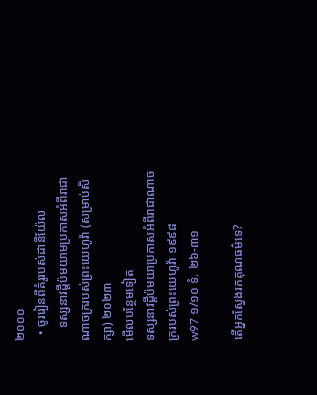២០០០
  • ចូររៀនពីគំរូរបស់ដានីយ៉ែល
    ទស្សនាវដ្ដីប៉មយាមប្រកាសអំពីរាជាណាចក្ររបស់ព្រះយេហូវ៉ា (សម្រាប់សិក្សា) ២០២៣
មើលបន្ថែមទៀត
ទស្សនាវដ្ដីប៉មយាប្រកាសអំពីរាជាណាចក្ររបស់ព្រះយេហូវ៉ា ១៩៩៨
w97 ១/១០ ទំ. ២៦-៣១

តើអ្នកស្វែងរកគុណធម៌ទេ?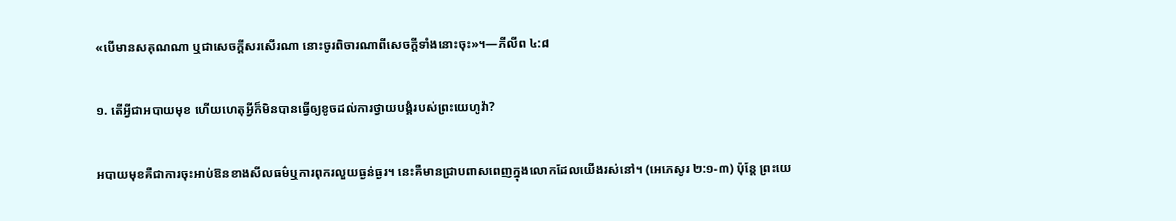«បើមានសគុណណា ឬជាសេចក្ដីសរសើរណា នោះចូរពិចារណាពីសេចក្ដីទាំងនោះចុះ»។—ភីលីព ៤:៨

១. តើអ្វីជាអបាយមុខ ហើយហេតុអ្វីក៏មិនបានធ្វើឲ្យខូចដល់ការថ្វាយបង្គំរបស់ព្រះយេហូវ៉ា?

អបាយមុខគឺជាការចុះអាប់ឱនខាងសីលធម៌ឬការពុករលួយធ្ងន់ធ្ងរ។ នេះគឺមានជ្រាបពាសពេញក្នុងលោកដែលយើងរស់នៅ។ (អេភេសូរ ២:១-៣) ប៉ុន្តែ ព្រះយេ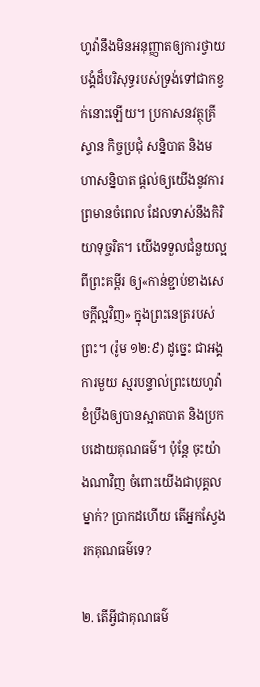ហូវ៉ានឹងមិនអនុញ្ញាតឲ្យការថ្វាយបង្គំដ៏បរិសុទ្ធរបស់ទ្រង់ទៅជាកខ្វក់នោះឡើយ។ ប្រកាសនវត្ថុគ្រីស្ទាន កិច្ចប្រជុំ សន្និបាត និងមហាសន្និបាត ផ្ដល់ឲ្យយើងនូវការព្រមានចំពេល ដែលទាស់នឹងកិរិយាទុច្ចរិត។ យើងទទួលជំនួយល្អពីព្រះគម្ពីរ ឲ្យ«កាន់ខ្ជាប់ខាងសេចក្ដីល្អវិញ» ក្នុងព្រះនេត្ររបស់ព្រះ។ (រ៉ូម ១២:៩) ដូច្នេះ ជាអង្គការមួយ ស្មរបន្ទាល់ព្រះយេហូវ៉ាខំប្រឹងឲ្យបានស្អាតបាត និងប្រកបដោយគុណធម៌។ ប៉ុន្តែ ចុះយ៉ាងណាវិញ ចំពោះយើងជាបុគ្គលម្នាក់? ប្រាកដហើយ តើអ្នកស្វែងរកគុណធម៌ទេ?

២. តើអ្វីជាគុណធម៌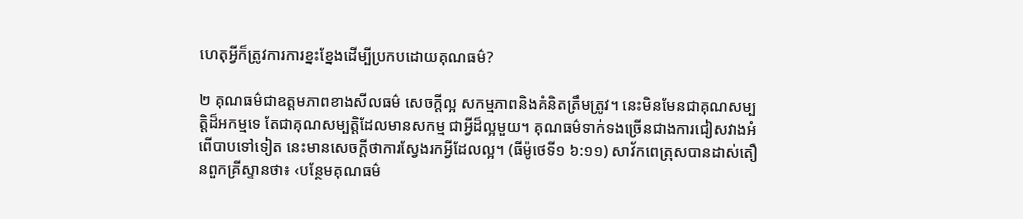ហេតុអ្វីក៏ត្រូវការការខ្នះខ្នែងដើម្បីប្រកបដោយគុណធម៌?

២ គុណធម៌ជាឧត្តមភាពខាងសីលធម៌ សេចក្ដីល្អ សកម្មភាពនិងគំនិតត្រឹមត្រូវ។ នេះមិនមែនជាគុណសម្បត្ដិដ៏អកម្មទេ តែជាគុណសម្បត្ដិដែលមានសកម្ម ជាអ្វីដ៏ល្អមួយ។ គុណធម៌ទាក់ទងច្រើនជាងការជៀសវាងអំពើបាបទៅទៀត នេះមានសេចក្ដីថាការស្វែងរកអ្វីដែលល្អ។ (ធីម៉ូថេទី១ ៦:១១) សាវ័កពេត្រុសបានដាស់តឿនពួកគ្រីស្ទានថា៖ ‹បន្ថែមគុណធម៌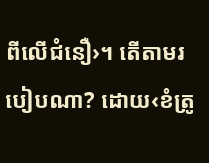ពីលើជំនឿ›។ តើតាមរបៀបណា? ដោយ‹ខំត្រូ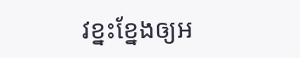វខ្នះខ្នែងឲ្យអ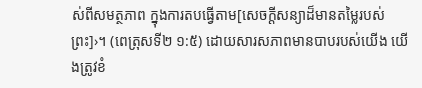ស់ពីសមត្ថភាព ក្នុងការតបធ្វើតាម[សេចក្ដីសន្យាដ៏មានតម្លៃរបស់ព្រះ]›។ (ពេត្រុសទី២ ១:៥) ដោយសារសភាពមានបាបរបស់យើង យើងត្រូវខំ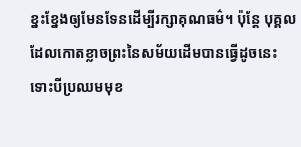ខ្នះខ្នែងឲ្យមែនទែនដើម្បីរក្សាគុណធម៌។ ប៉ុន្តែ បុគ្គលដែលកោតខ្លាចព្រះនៃសម័យដើមបានធ្វើដូចនេះ ទោះបីប្រឈមមុខ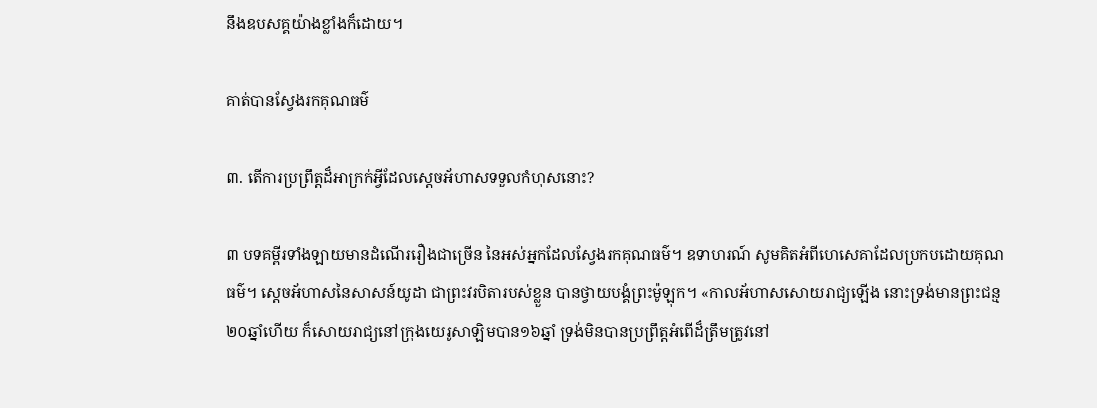នឹងឧបសគ្គយ៉ាងខ្លាំងក៏ដោយ។

គាត់បានស្វែងរកគុណធម៌

៣. តើការប្រព្រឹត្តដ៏អាក្រក់អ្វីដែលស្តេចអ័ហាសទទួលកំហុសនោះ?

៣ បទគម្ពីរទាំងឡាយមានដំណើររឿងជាច្រើន នៃអស់អ្នកដែលស្វែងរកគុណធម៌។ ឧទាហរណ៍ សូមគិតអំពីហេសេគាដែលប្រកបដោយគុណធម៌។ ស្តេចអ័ហាសនៃសាសន៍យូដា ជាព្រះវរបិតារបស់ខ្លួន បានថ្វាយបង្គំព្រះម៉ូឡុក។ «កាលអ័ហាសសោយរាជ្យឡើង នោះទ្រង់មានព្រះជន្ម២០ឆ្នាំហើយ ក៏សោយរាជ្យនៅក្រុងយេរូសាឡិមបាន១៦ឆ្នាំ ទ្រង់មិនបានប្រព្រឹត្តអំពើដ៏ត្រឹមត្រូវនៅ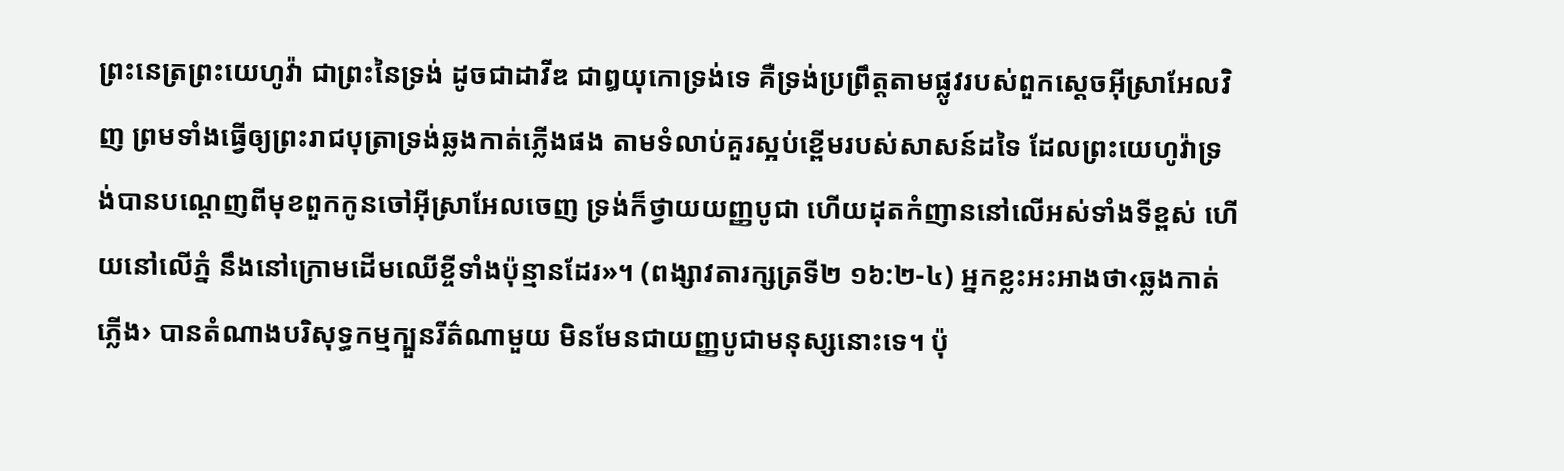ព្រះនេត្រព្រះយេហូវ៉ា ជាព្រះនៃទ្រង់ ដូចជាដាវីឌ ជាឰយុកោទ្រង់ទេ គឺទ្រង់ប្រព្រឹត្តតាមផ្លូវរបស់ពួកស្តេចអ៊ីស្រាអែលវិញ ព្រមទាំងធ្វើឲ្យព្រះរាជបុត្រាទ្រង់ឆ្លងកាត់ភ្លើងផង តាមទំលាប់គួរស្អប់ខ្ពើមរបស់សាសន៍ដទៃ ដែលព្រះយេហូវ៉ាទ្រង់បានបណ្ដេញពីមុខពួកកូនចៅអ៊ីស្រាអែលចេញ ទ្រង់ក៏ថ្វាយយញ្ញបូជា ហើយដុតកំញាននៅលើអស់ទាំងទីខ្ពស់ ហើយនៅលើភ្នំ នឹងនៅក្រោមដើមឈើខ្ចីទាំងប៉ុន្មានដែរ»។ (ពង្សាវតារក្សត្រទី២ ១៦:២-៤) អ្នកខ្លះអះអាងថា‹ឆ្លងកាត់ភ្លើង› បានតំណាងបរិសុទ្ធកម្មក្បួនរីត៌ណាមួយ មិនមែនជាយញ្ញបូជាមនុស្សនោះទេ។ ប៉ុ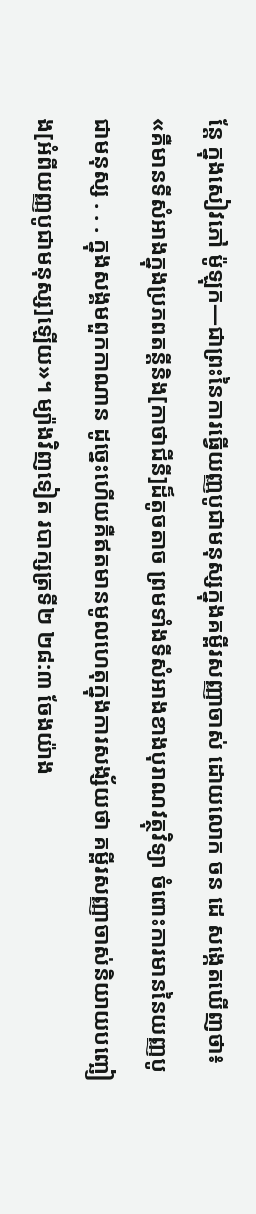ន្តែ ក្នុងសៀវភៅ ម៉ូឡុក—ជាព្រះនៃការធ្វើយញ្ញបូជាមនុស្សក្នុងគម្ពីរសញ្ញាចាស់ ដោយលោក ចន ដេ សង្កេតឃើញថា៖ «គឺមានទីសំអាងក្នុងប្រភពតន្តីនិង[កាថាជីនី]ដ៏តូចតាច ព្រមទាំងទីសំអាងខាងបុរាណវត្ថុវិទ្យា ចំពោះការមាននៃយញ្ញបូជាមនុស្ស . . . ក្នុងសង្គមពួកកាណាន ដូច្នេះហើយគឺឥតមានមូលហេតុក្នុងការសង្ស័យថា គម្ពីរសញ្ញាចាស់និយាយបញ្ឆៀង[អំពីយញ្ញបូជាមនុស្ស]ឡើយ»។ ម្យ៉ាងវិញទៀត របាក្សត្រទី២ ២៨:៣ ចែងយ៉ាង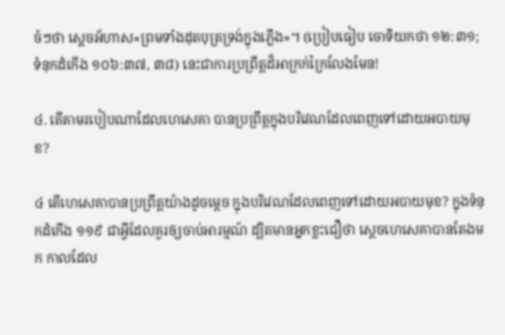ចំៗថា ស្តេចអ័ហាស«ព្រមទាំងដុតបុត្រទ្រង់ក្នុងភ្លើង»។ (ប្រៀបធៀប ចោទិយកថា ១២:៣១; ទំនុកដំកើង ១០៦:៣៧, ៣៨) នេះជាការប្រព្រឹត្តដ៏អាក្រក់ក្រៃលែងមែន!

៤. តើតាមរបៀបណាដែលហេសេគា បានប្រព្រឹត្តក្នុងបរិវេណដែលពេញទៅដោយអបាយមុខ?

៤ តើហេសេគាបានប្រព្រឹត្តយ៉ាងដូចម្ដេច ក្នុងបរិវេណដែលពេញទៅដោយអបាយមុខ? ក្នុងទំនុកដំកើង ១១៩ ជាអ្វីដែលគួរឲ្យចាប់អារម្មណ៍ ដ្បិតមានអ្នកខ្លះជឿថា ស្តេចហេសេគាបានតែងមក កាលដែល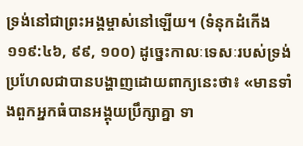ទ្រង់នៅជាព្រះអង្គម្ចាស់នៅឡើយ។ (ទំនុកដំកើង ១១៩:៤៦, ៩៩, ១០០) ដូច្នេះកាលៈទេសៈរបស់ទ្រង់ ប្រហែលជាបានបង្ហាញដោយពាក្យនេះថា៖ «មានទាំងពួកអ្នកធំបានអង្គុយប្រឹក្សាគ្នា ទា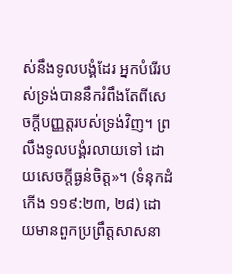ស់នឹងទូលបង្គំដែរ អ្នកបំរើរបស់ទ្រង់បាននឹករំពឹងតែពីសេចក្ដីបញ្ញត្តរបស់ទ្រង់វិញ។ ព្រលឹងទូលបង្គំរលាយទៅ ដោយសេចក្ដីធ្ងន់ចិត្ត»។ (ទំនុកដំកើង ១១៩:២៣, ២៨) ដោយមានពួកប្រព្រឹត្តសាសនា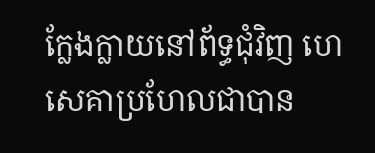ក្លែងក្លាយនៅព័ទ្ធជុំវិញ ហេសេគាប្រហែលជាបាន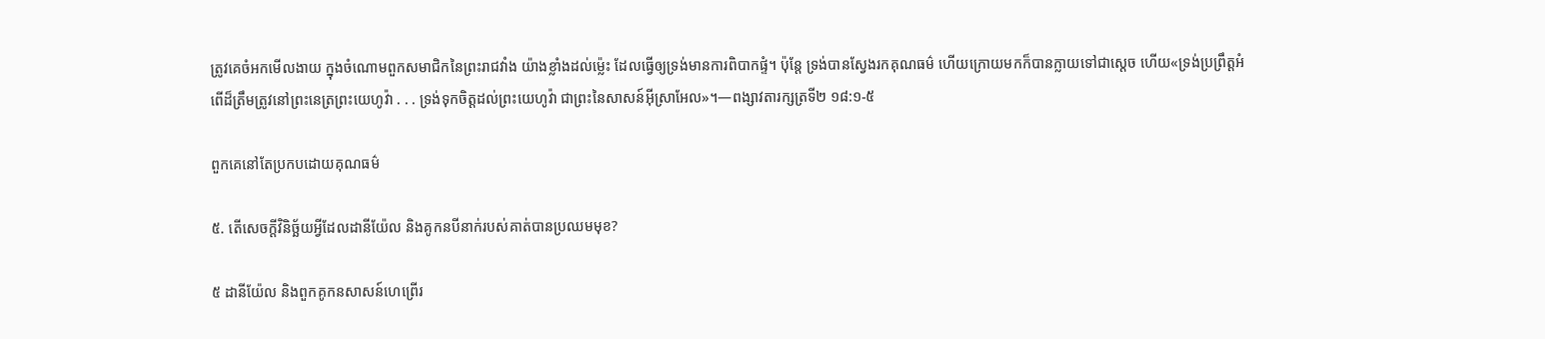ត្រូវគេចំអកមើលងាយ ក្នុងចំណោមពួកសមាជិកនៃព្រះរាជវាំង យ៉ាងខ្លាំងដល់ម្ល៉េះ ដែលធ្វើឲ្យទ្រង់មានការពិបាកផ្ទំ។ ប៉ុន្តែ ទ្រង់បានស្វែងរកគុណធម៌ ហើយក្រោយមកក៏បានក្លាយទៅជាស្តេច ហើយ«ទ្រង់ប្រព្រឹត្តអំពើដ៏ត្រឹមត្រូវនៅព្រះនេត្រព្រះយេហូវ៉ា . . . ទ្រង់ទុកចិត្តដល់ព្រះយេហូវ៉ា ជាព្រះនៃសាសន៍អ៊ីស្រាអែល»។—ពង្សាវតារក្សត្រទី២ ១៨:១-៥

ពួកគេនៅតែប្រកបដោយគុណធម៌

៥. តើសេចក្ដីវិនិច្ឆ័យអ្វីដែលដានីយ៉ែល និងគូកនបីនាក់របស់គាត់បានប្រឈមមុខ?

៥ ដានីយ៉ែល និងពួកគូកនសាសន៍ហេព្រើរ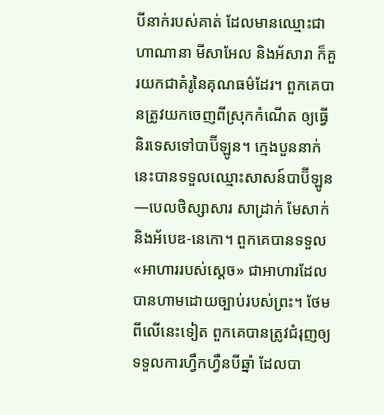បីនាក់របស់គាត់ ដែលមានឈ្មោះជា ហាណានា មីសាអែល និងអ័សារា ក៏គួរយកជាគំរូនៃគុណធម៌ដែរ។ ពួកគេបានត្រូវយកចេញពីស្រុកកំណើត ឲ្យធ្វើនិរទេសទៅបាប៊ីឡូន។ ក្មេងបួននាក់នេះបានទទួលឈ្មោះសាសន៍បាប៊ីឡូន—បេលថិស្សាសារ សាដ្រាក់ មែសាក់ និងអ័បេឌ-នេកោ។ ពួកគេបានទទួល«អាហាររបស់ស្តេច» ជាអាហារដែលបានហាមដោយច្បាប់របស់ព្រះ។ ថែមពីលើនេះទៀត ពួកគេបានត្រូវជំរុញឲ្យទទួលការហ្វឹកហ្វឺនបីឆ្នាំ ដែលបា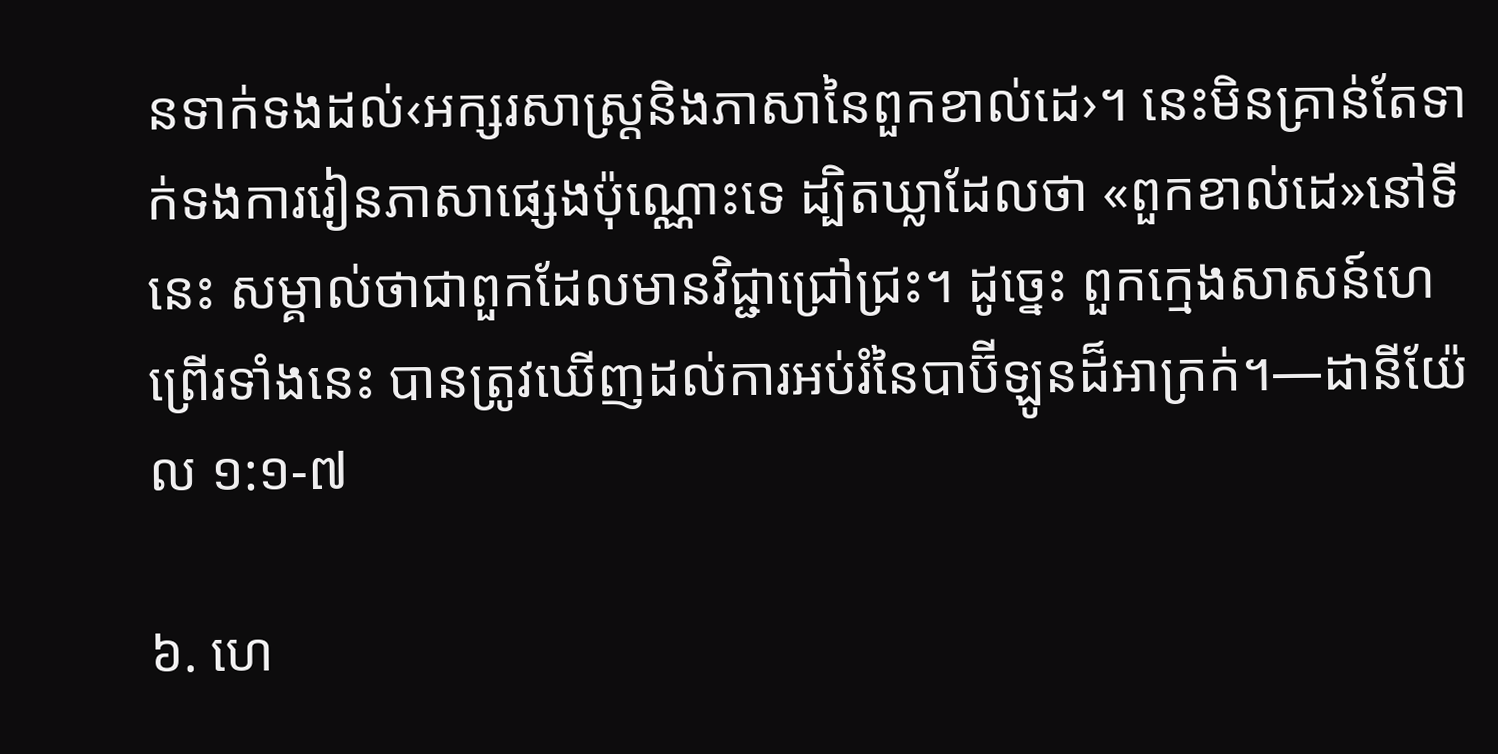នទាក់ទងដល់‹អក្សរសាស្ត្រនិងភាសានៃពួកខាល់ដេ›។ នេះមិនគ្រាន់តែទាក់ទងការរៀនភាសាផ្សេងប៉ុណ្ណោះទេ ដ្បិតឃ្លាដែលថា «ពួកខាល់ដេ»នៅទីនេះ សម្គាល់ថាជាពួកដែលមានវិជ្ជាជ្រៅជ្រះ។ ដូច្នេះ ពួកក្មេងសាសន៍ហេព្រើរទាំងនេះ បានត្រូវឃើញដល់ការអប់រំនៃបាប៊ីឡូនដ៏អាក្រក់។—ដានីយ៉ែល ១:១-៧

៦. ហេ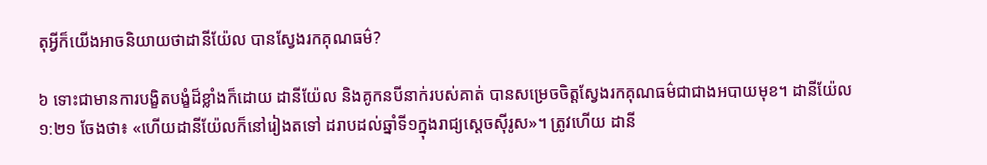តុអ្វីក៏យើងអាចនិយាយថាដានីយ៉ែល បានស្វែងរកគុណធម៌?

៦ ទោះជាមានការបង្ខិតបង្ខំដ៏ខ្លាំងក៏ដោយ ដានីយ៉ែល និងគូកនបីនាក់របស់គាត់ បានសម្រេចចិត្តស្វែងរកគុណធម៌ជាជាងអបាយមុខ។ ដានីយ៉ែល ១:២១ ចែងថា៖ «ហើយដានីយ៉ែលក៏នៅរៀងតទៅ ដរាបដល់ឆ្នាំទី១ក្នុងរាជ្យស្តេចស៊ីរូស»។ ត្រូវហើយ ដានី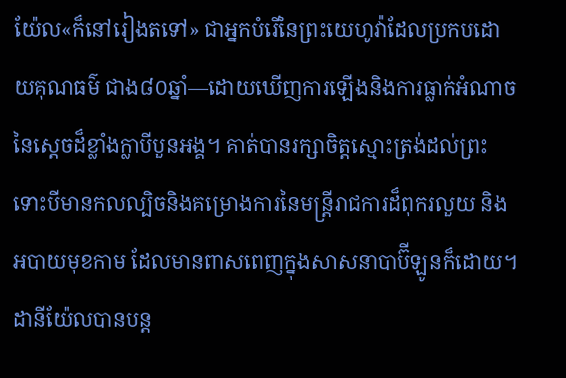យ៉ែល«ក៏នៅរៀងតទៅ» ជាអ្នកបំរើនៃព្រះយេហូវ៉ាដែលប្រកបដោយគុណធម៌ ជាង៨០ឆ្នាំ—ដោយឃើញការឡើងនិងការធ្លាក់អំណាចនៃស្តេចដ៏ខ្លាំងក្លាបីបួនអង្គ។ គាត់បានរក្សាចិត្តស្មោះត្រង់ដល់ព្រះ ទោះបីមានកលល្បិចនិងគម្រោងការនៃមន្ត្រីរាជការដ៏ពុករលួយ និងអបាយមុខកាម ដែលមានពាសពេញក្នុងសាសនាបាប៊ីឡូនក៏ដោយ។ ដានីយ៉ែលបានបន្ត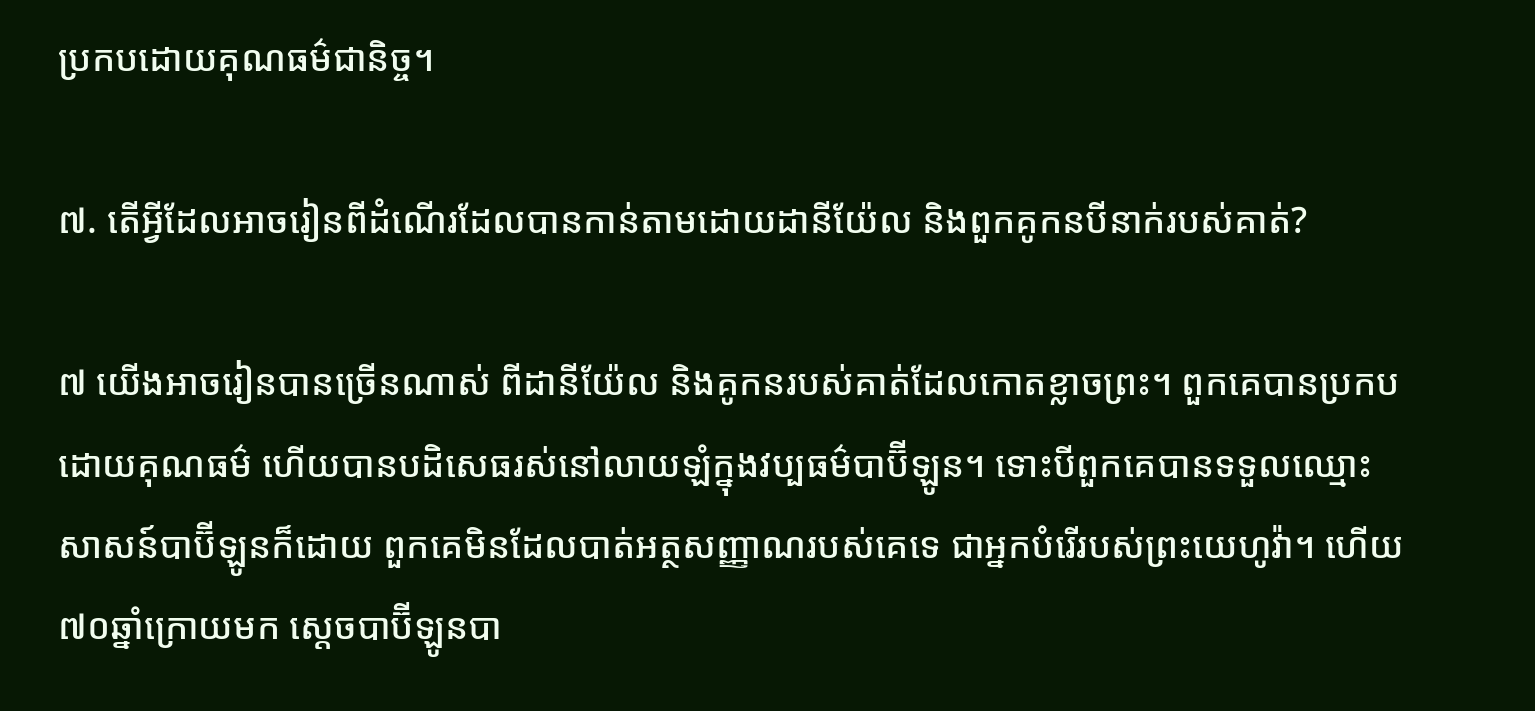ប្រកបដោយគុណធម៌ជានិច្ច។

៧. តើអ្វីដែលអាចរៀនពីដំណើរដែលបានកាន់តាមដោយដានីយ៉ែល និងពួកគូកនបីនាក់របស់គាត់?

៧ យើងអាចរៀនបានច្រើនណាស់ ពីដានីយ៉ែល និងគូកនរបស់គាត់ដែលកោតខ្លាចព្រះ។ ពួកគេបានប្រកបដោយគុណធម៌ ហើយបានបដិសេធរស់នៅលាយឡំក្នុងវប្បធម៌បាប៊ីឡូន។ ទោះបីពួកគេបានទទួលឈ្មោះសាសន៍បាប៊ីឡូនក៏ដោយ ពួកគេមិនដែលបាត់អត្ថសញ្ញាណរបស់គេទេ ជាអ្នកបំរើរបស់ព្រះយេហូវ៉ា។ ហើយ៧០ឆ្នាំក្រោយមក ស្តេចបាប៊ីឡូនបា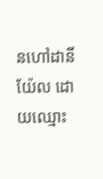នហៅដានីយ៉ែល ដោយឈ្មោះ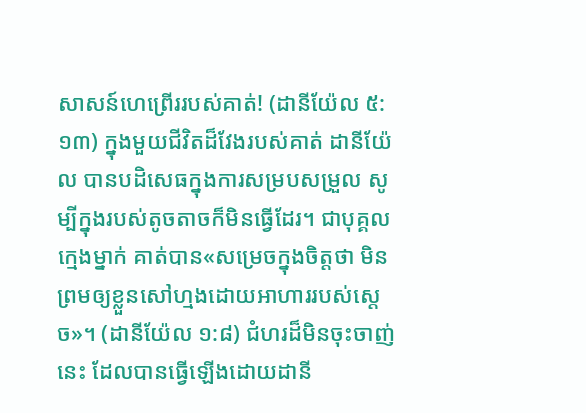សាសន៍ហេព្រើររបស់គាត់! (ដានីយ៉ែល ៥:១៣) ក្នុងមួយជីវិតដ៏វែងរបស់គាត់ ដានីយ៉ែល បានបដិសេធក្នុងការសម្របសម្រួល សូម្បីក្នុងរបស់តូចតាចក៏មិនធ្វើដែរ។ ជាបុគ្គលក្មេងម្នាក់ គាត់បាន«សម្រេចក្នុងចិត្តថា មិនព្រមឲ្យខ្លួនសៅហ្មងដោយអាហាររបស់ស្តេច»។ (ដានីយ៉ែល ១:៨) ជំហរដ៏មិនចុះចាញ់នេះ ដែលបានធ្វើឡើងដោយដានី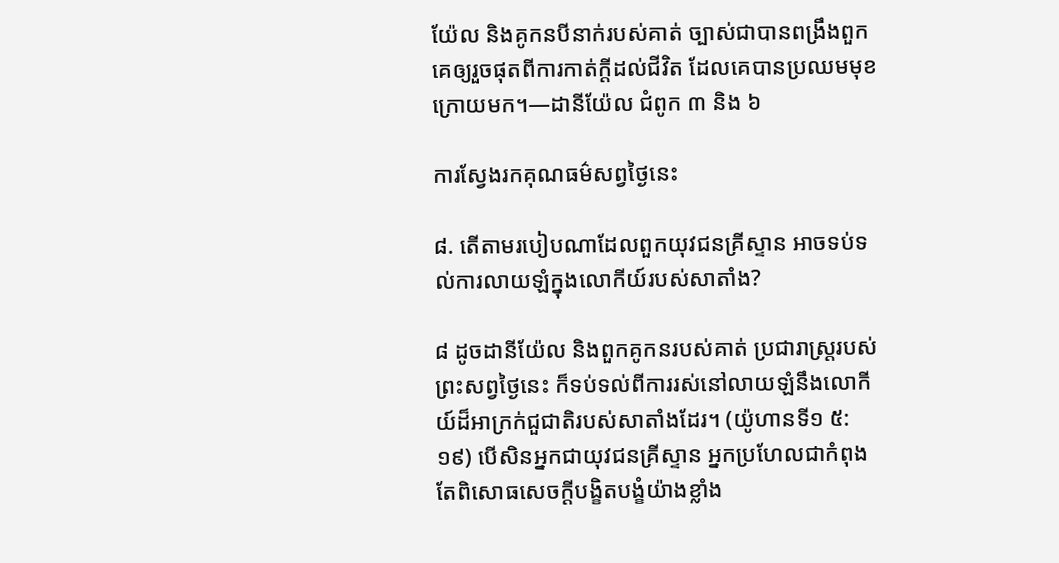យ៉ែល និងគូកនបីនាក់របស់គាត់ ច្បាស់ជាបានពង្រឹងពួកគេឲ្យរួចផុតពីការកាត់ក្ដីដល់ជីវិត ដែលគេបានប្រឈមមុខក្រោយមក។—ដានីយ៉ែល ជំពូក ៣ និង ៦

ការស្វែងរកគុណធម៌សព្វថ្ងៃនេះ

៨. តើតាមរបៀបណាដែលពួកយុវជនគ្រីស្ទាន អាចទប់ទល់ការលាយឡំក្នុងលោកីយ៍របស់សាតាំង?

៨ ដូចដានីយ៉ែល និងពួកគូកនរបស់គាត់ ប្រជារាស្ត្ររបស់ព្រះសព្វថ្ងៃនេះ ក៏ទប់ទល់ពីការរស់នៅលាយឡំនឹងលោកីយ៍ដ៏អាក្រក់ជួជាតិរបស់សាតាំងដែរ។ (យ៉ូហានទី១ ៥:១៩) បើសិនអ្នកជាយុវជនគ្រីស្ទាន អ្នកប្រហែលជាកំពុងតែពិសោធសេចក្ដីបង្ខិតបង្ខំយ៉ាងខ្លាំង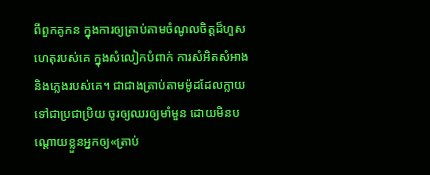ពីពួកគូកន ក្នុងការឲ្យត្រាប់តាមចំណូលចិត្តដ៏ហួសហេតុរបស់គេ ក្នុងសំលៀកបំពាក់ ការសំអិតសំអាង និងភ្លេងរបស់គេ។ ជាជាងត្រាប់តាមម៉ូដដែលក្លាយទៅជាប្រជាប្រិយ ចូរឲ្យឈរឲ្យមាំមួន ដោយមិនបណ្ដោយខ្លួនអ្នកឲ្យ«ត្រាប់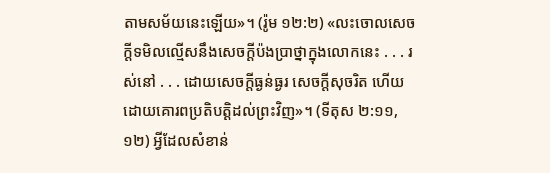តាមសម័យនេះឡើយ»។ (រ៉ូម ១២:២) «លះចោលសេចក្ដីទមិលល្មើសនឹងសេចក្ដីប៉ងប្រាថ្នាក្នុងលោកនេះ . . . រស់នៅ . . . ដោយសេចក្ដីធ្ងន់ធ្ងរ សេចក្ដីសុចរិត ហើយដោយគោរពប្រតិបត្ដិដល់ព្រះវិញ»។ (ទីតុស ២:១១, ១២) អ្វីដែលសំខាន់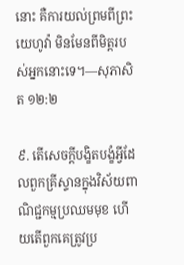នោះ គឺការយល់ព្រមពីព្រះយេហូវ៉ា មិនមែនពីមិត្តរបស់អ្នកនោះទេ។—សុភាសិត ១២:២

៩. តើសេចក្ដីបង្ខិតបង្ខំអ្វីដែលពួកគ្រីស្ទានក្នុងវិស័យពាណិជ្ជកម្មប្រឈមមុខ ហើយតើពួកគេត្រូវប្រ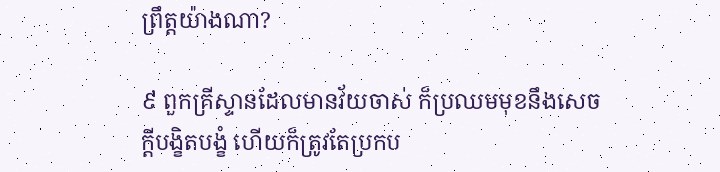ព្រឹត្តយ៉ាងណា?

៩ ពួកគ្រីស្ទានដែលមានវ័យចាស់ ក៏ប្រឈមមុខនឹងសេចក្ដីបង្ខិតបង្ខំ ហើយក៏ត្រូវតែប្រកប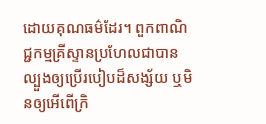ដោយគុណធម៌ដែរ។ ពួកពាណិជ្ជកម្មគ្រីស្ទានប្រហែលជាបានល្បួងឲ្យប្រើរបៀបដ៏សង្ស័យ ឬមិនឲ្យអើពើក្រិ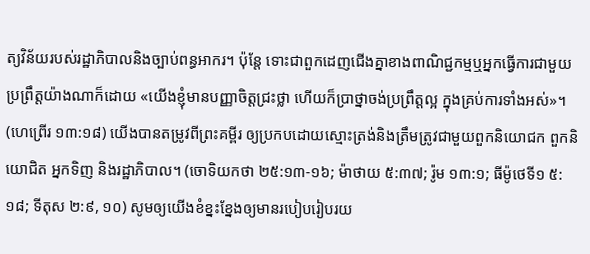ត្យវិន័យរបស់រដ្ឋាភិបាលនិងច្បាប់ពន្ធអាករ។ ប៉ុន្តែ ទោះជាពួកដេញជើងគ្នាខាងពាណិជ្ជកម្មឬអ្នកធ្វើការជាមួយប្រព្រឹត្តយ៉ាងណាក៏ដោយ «យើងខ្ញុំមានបញ្ញាចិត្តជ្រះថ្លា ហើយក៏ប្រាថ្នាចង់ប្រព្រឹត្តល្អ ក្នុងគ្រប់ការទាំងអស់»។ (ហេព្រើរ ១៣:១៨) យើងបានតម្រូវពីព្រះគម្ពីរ ឲ្យប្រកបដោយស្មោះត្រង់និងត្រឹមត្រូវជាមួយពួកនិយោជក ពួកនិយោជិត អ្នកទិញ និងរដ្ឋាភិបាល។ (ចោទិយកថា ២៥:១៣-១៦; ម៉ាថាយ ៥:៣៧; រ៉ូម ១៣:១; ធីម៉ូថេទី១ ៥:១៨; ទីតុស ២:៩, ១០) សូមឲ្យយើងខំខ្នះខ្នែងឲ្យមានរបៀបរៀបរយ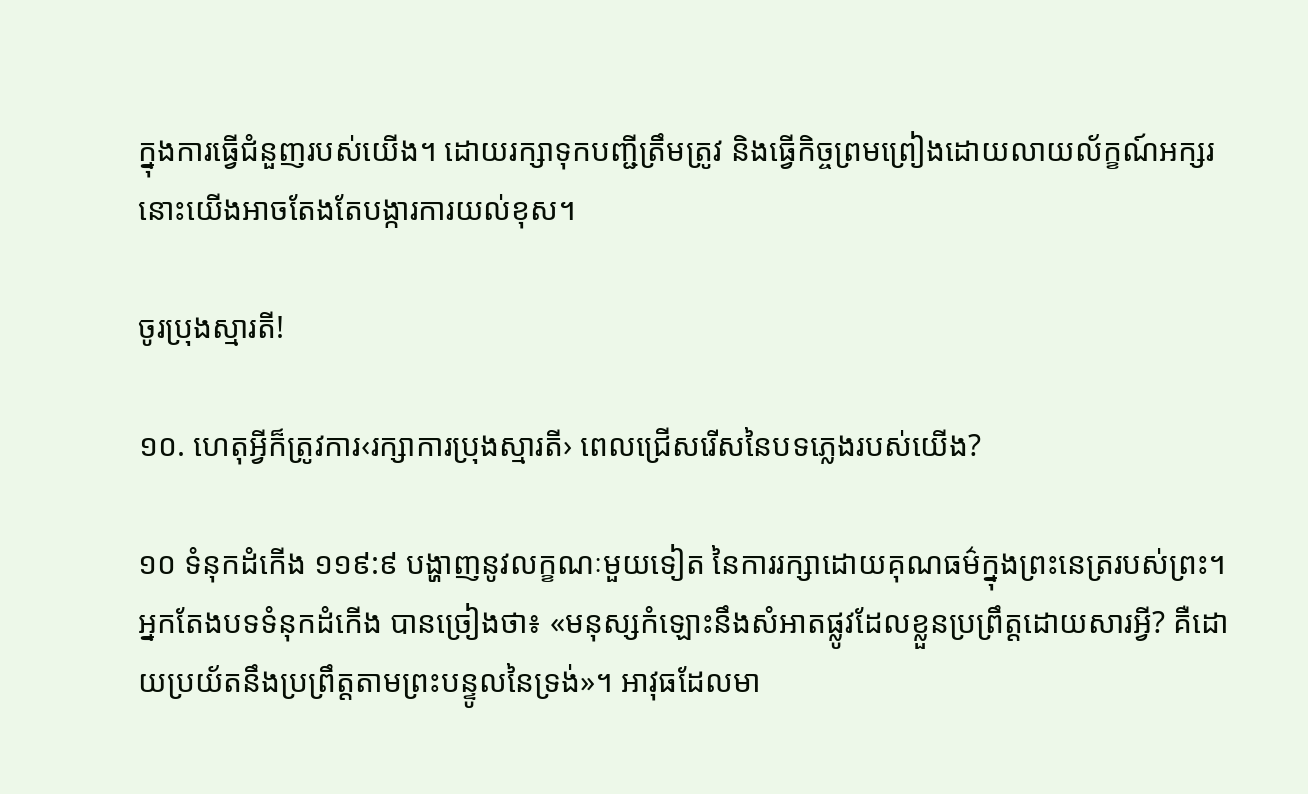ក្នុងការធ្វើជំនួញរបស់យើង។ ដោយរក្សាទុកបញ្ជីត្រឹមត្រូវ និងធ្វើកិច្ចព្រមព្រៀងដោយលាយល័ក្ខណ៍អក្សរ នោះយើងអាចតែងតែបង្ការការយល់ខុស។

ចូរប្រុងស្មារតី!

១០. ហេតុអ្វីក៏ត្រូវការ‹រក្សាការប្រុងស្មារតី› ពេលជ្រើសរើសនៃបទភ្លេងរបស់យើង?

១០ ទំនុកដំកើង ១១៩:៩ បង្ហាញនូវលក្ខណៈមួយទៀត នៃការរក្សាដោយគុណធម៌ក្នុងព្រះនេត្ររបស់ព្រះ។ អ្នកតែងបទទំនុកដំកើង បានច្រៀងថា៖ «មនុស្សកំឡោះនឹងសំអាតផ្លូវដែលខ្លួនប្រព្រឹត្តដោយសារអ្វី? គឺដោយប្រយ័តនឹងប្រព្រឹត្តតាមព្រះបន្ទូលនៃទ្រង់»។ អាវុធដែលមា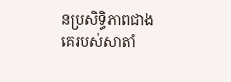នប្រសិទ្ធិភាពជាងគេរបស់សាតាំ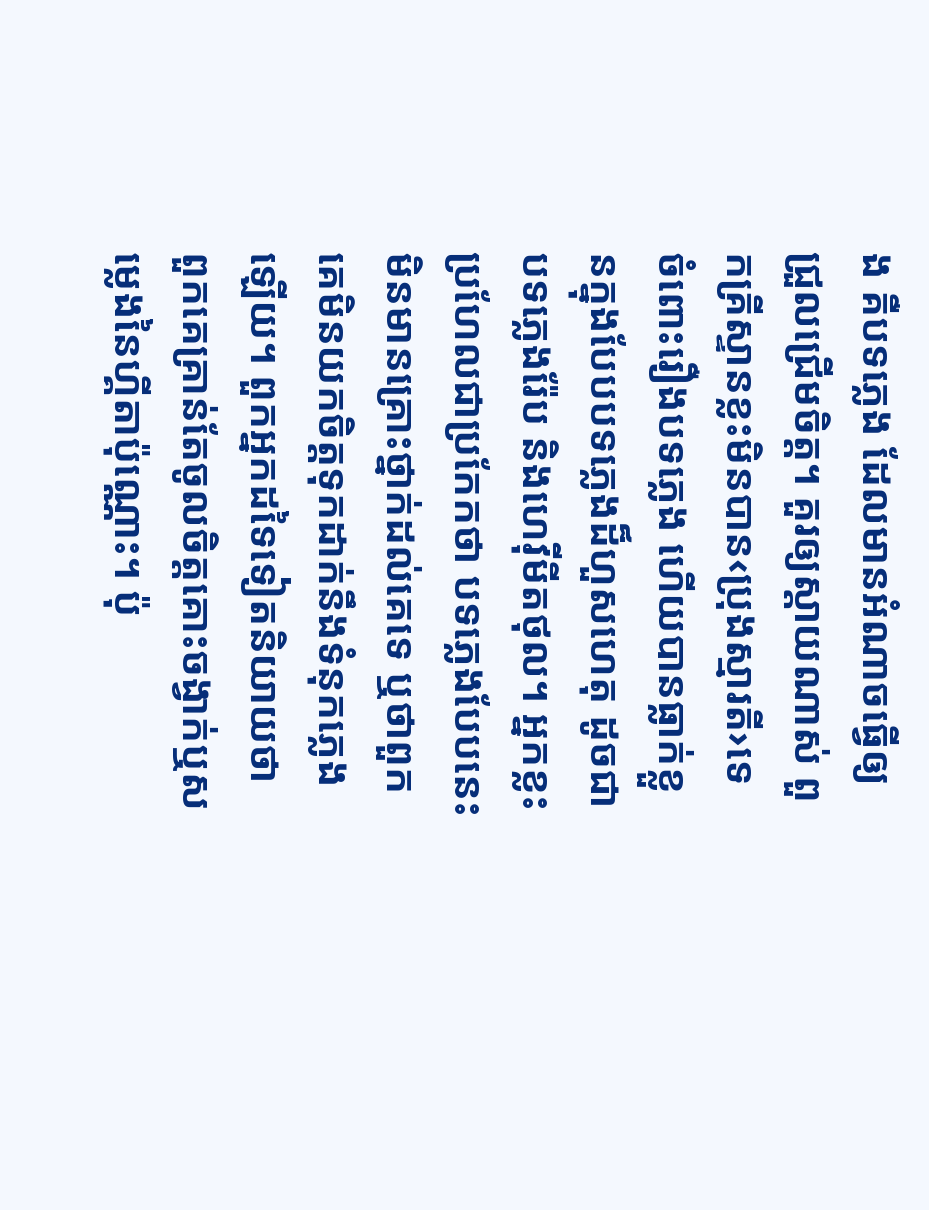ង គឺបទភ្លេង ដែលមានអំណាចធ្វើឲ្យជ្រួលជ្រើមចិត្ត។ គួរឲ្យស្ដាយណាស់ ពួកគ្រីស្ទានខ្លះមិនបាន‹ប្រុងស្មារតី›ទេ ចំពោះរឿងបទភ្លេង ហើយបានធ្លាក់ខ្លួនក្នុងបែបបទភ្លេងដ៏ហួសហេតុ ដូចជា បទភ្លេងរ៉ែប និងហេវ៉ីមីតថុល។ អ្នកខ្លះប្រហែលជាប្រកែកថា បទភ្លេងបែបនេះមិនមានគ្រោះថ្នាក់ដល់គេទេ ឬថាពួកគេមិនយកចិត្តទុកដាក់នឹងទំនុកភ្លេងឡើយ។ ពួកអ្នកដទៃទៀតនិយាយថា ពួកគេគ្រាន់តែចូលចិត្តគោះចង្វាក់ឬសម្លេងនៃហ្គីតាប៉ុណ្ណោះ។ ប៉ុ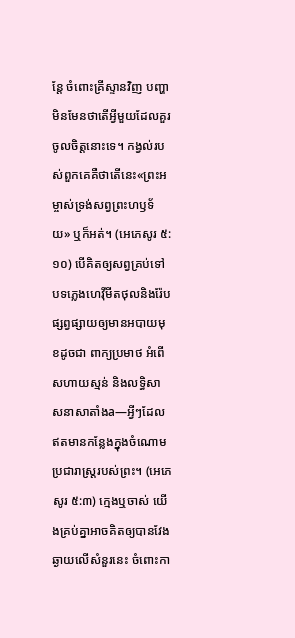ន្តែ ចំពោះគ្រីស្ទានវិញ បញ្ហាមិនមែនថាតើអ្វីមួយដែលគួរចូលចិត្តនោះទេ។ កង្វល់របស់ពួកគេគឺថាតើនេះ«ព្រះអម្ចាស់ទ្រង់សព្វព្រះហឫទ័យ» ឬក៏អត់។ (អេភេសូរ ៥:១០) បើគិតឲ្យសព្វគ្រប់ទៅ បទភ្លេងហេវ៉ីមីតថុលនិងរ៉ែប ផ្សព្វផ្សាយឲ្យមានអបាយមុខដូចជា ពាក្យប្រមាថ អំពើសហាយស្មន់ និងលទ្ធិសាសនាសាតាំងa—អ្វីៗដែលឥតមានកន្លែងក្នុងចំណោមប្រជារាស្ត្ររបស់ព្រះ។ (អេភេសូរ ៥:៣) ក្មេងឬចាស់ យើងគ្រប់គ្នាអាចគិតឲ្យបានវែងឆ្ងាយលើសំនួរនេះ ចំពោះកា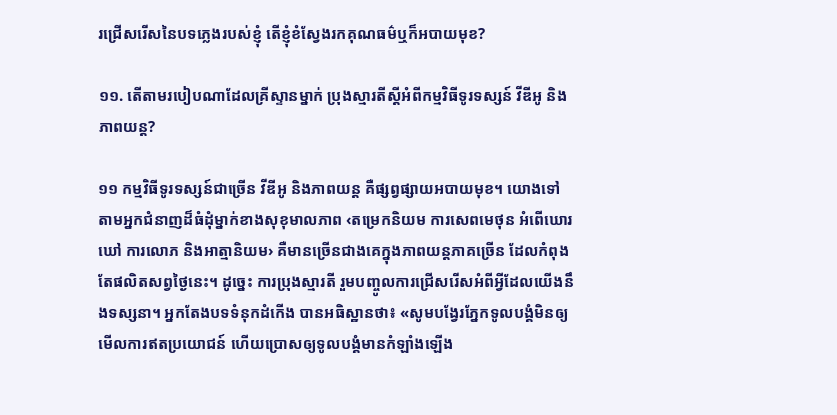រជ្រើសរើសនៃបទភ្លេងរបស់ខ្ញុំ តើខ្ញុំខំស្វែងរកគុណធម៌ឬក៏អបាយមុខ?

១១. តើតាមរបៀបណាដែលគ្រីស្ទានម្នាក់ ប្រុងស្មារតីស្តីអំពីកម្មវិធីទូរទស្សន៍ វីឌីអូ និងភាពយន្ត?

១១ កម្មវិធីទូរទស្សន៍ជាច្រើន វីឌីអូ និងភាពយន្ត គឺផ្សព្វផ្សាយអបាយមុខ។ យោងទៅតាមអ្នកជំនាញដ៏ធំដុំម្នាក់ខាងសុខុមាលភាព ‹តម្រេកនិយម ការសេពមេថុន អំពើឃោរឃៅ ការលោភ និងអាត្មានិយម› គឺមានច្រើនជាងគេក្នុងភាពយន្តភាគច្រើន ដែលកំពុងតែផលិតសព្វថ្ងៃនេះ។ ដូច្នេះ ការប្រុងស្មារតី រួមបញ្ចូលការជ្រើសរើសអំពីអ្វីដែលយើងនឹងទស្សនា។ អ្នកតែងបទទំនុកដំកើង បានអធិស្ឋានថា៖ «សូមបង្វែរភ្នែកទូលបង្គំមិនឲ្យមើលការឥតប្រយោជន៍ ហើយប្រោសឲ្យទូលបង្គំមានកំឡាំងឡើង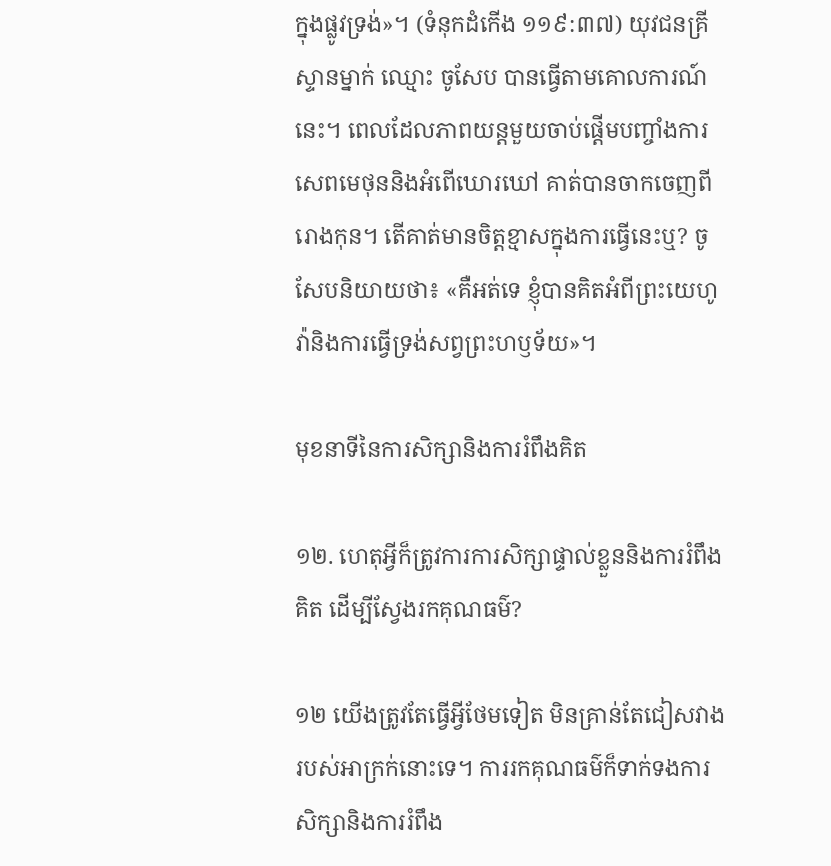ក្នុងផ្លូវទ្រង់»។ (ទំនុកដំកើង ១១៩:៣៧) យុវជនគ្រីស្ទានម្នាក់ ឈ្មោះ ចូសែប បានធ្វើតាមគោលការណ៍នេះ។ ពេលដែលភាពយន្តមួយចាប់ផ្ដើមបញ្ចាំងការសេពមេថុននិងអំពើឃោរឃៅ គាត់បានចាកចេញពីរោងកុន។ តើគាត់មានចិត្តខ្មាសក្នុងការធ្វើនេះឬ? ចូសែបនិយាយថា៖ «គឺអត់ទេ ខ្ញុំបានគិតអំពីព្រះយេហូវ៉ានិងការធ្វើទ្រង់សព្វព្រះហឫទ័យ»។

មុខនាទីនៃការសិក្សានិងការរំពឹងគិត

១២. ហេតុអ្វីក៏ត្រូវការការសិក្សាផ្ទាល់ខ្លួននិងការរំពឹងគិត ដើម្បីស្វែងរកគុណធម៌?

១២ យើងត្រូវតែធ្វើអ្វីថែមទៀត មិនគ្រាន់តែជៀសវាងរបស់អាក្រក់នោះទេ។ ការរកគុណធម៌ក៏ទាក់ទងការសិក្សានិងការរំពឹង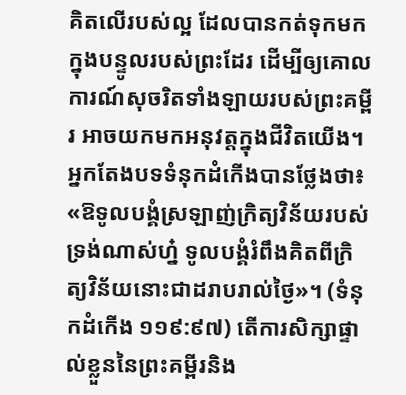គិតលើរបស់ល្អ ដែលបានកត់ទុកមកក្នុងបន្ទូលរបស់ព្រះដែរ ដើម្បីឲ្យគោលការណ៍សុចរិតទាំងឡាយរបស់ព្រះគម្ពីរ អាចយកមកអនុវត្តក្នុងជីវិតយើង។ អ្នកតែងបទទំនុកដំកើងបានថ្លែងថា៖ «ឱទូលបង្គំស្រឡាញ់ក្រិត្យវិន័យរបស់ទ្រង់ណាស់ហ្ន៎ ទូលបង្គំរំពឹងគិតពីក្រិត្យវិន័យនោះជាដរាបរាល់ថ្ងៃ»។ (ទំនុកដំកើង ១១៩:៩៧) តើការសិក្សាផ្ទាល់ខ្លួននៃព្រះគម្ពីរនិង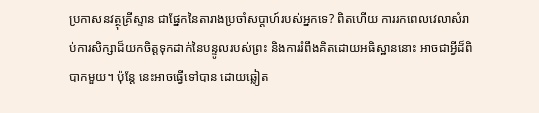ប្រកាសនវត្ថុគ្រីស្ទាន ជាផ្នែកនៃតារាងប្រចាំសប្ដាហ៍របស់អ្នកទេ? ពិតហើយ ការរកពេលវេលាសំរាប់ការសិក្សាដ៏យកចិត្តទុកដាក់នៃបន្ទូលរបស់ព្រះ និងការរំពឹងគិតដោយអធិស្ឋាននោះ អាចជាអ្វីដ៏ពិបាកមួយ។ ប៉ុន្តែ នេះអាចធ្វើទៅបាន ដោយឆ្លៀត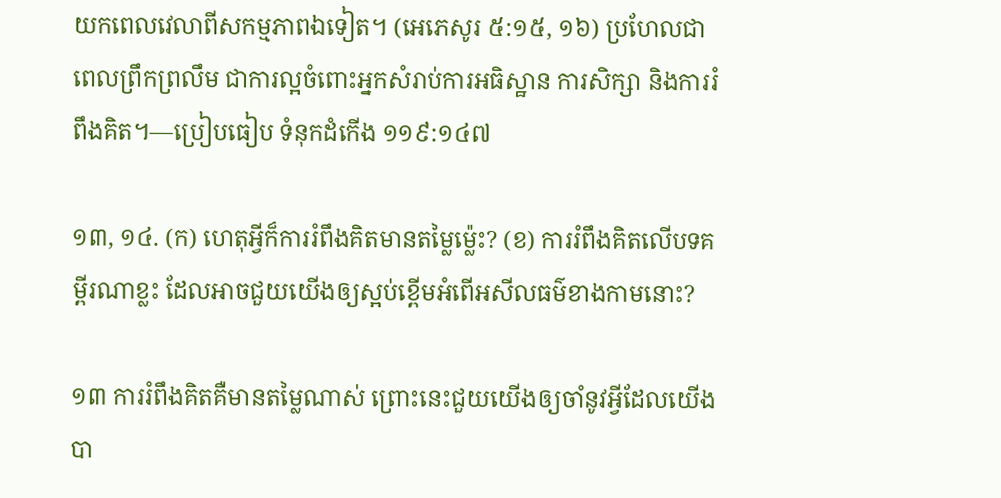យកពេលវេលាពីសកម្មភាពឯទៀត។ (អេភេសូរ ៥:១៥, ១៦) ប្រហែលជាពេលព្រឹកព្រលឹម ជាការល្អចំពោះអ្នកសំរាប់ការអធិស្ឋាន ការសិក្សា និងការរំពឹងគិត។—ប្រៀបធៀប ទំនុកដំកើង ១១៩:១៤៧

១៣, ១៤. (ក) ហេតុអ្វីក៏ការរំពឹងគិតមានតម្លៃម្ល៉េះ? (ខ) ការរំពឹងគិតលើបទគម្ពីរណាខ្លះ ដែលអាចជួយយើងឲ្យស្អប់ខ្ពើមអំពើអសីលធម៌ខាងកាមនោះ?

១៣ ការរំពឹងគិតគឺមានតម្លៃណាស់ ព្រោះនេះជួយយើងឲ្យចាំនូវអ្វីដែលយើងបា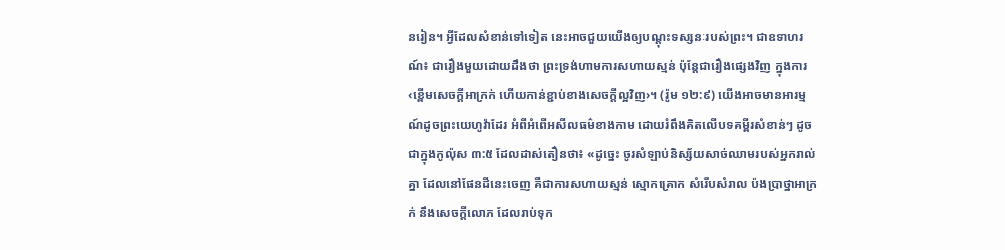នរៀន។ អ្វីដែលសំខាន់ទៅទៀត នេះអាចជួយយើងឲ្យបណ្ដុះទស្សនៈរបស់ព្រះ។ ជាឧទាហរណ៍៖ ជារឿងមួយដោយដឹងថា ព្រះទ្រង់ហាមការសហាយស្មន់ ប៉ុន្តែជារឿងផ្សេងវិញ ក្នុងការ‹ខ្ពើមសេចក្ដីអាក្រក់ ហើយកាន់ខ្ជាប់ខាងសេចក្ដីល្អវិញ›។ (រ៉ូម ១២:៩) យើងអាចមានអារម្មណ៍ដូចព្រះយេហូវ៉ាដែរ អំពីអំពើអសីលធម៌ខាងកាម ដោយរំពឹងគិតលើបទគម្ពីរសំខាន់ៗ ដូចជាក្នុងកូល៉ុស ៣:៥ ដែលដាស់តឿនថា៖ «ដូច្នេះ ចូរសំឡាប់និស្ស័យសាច់ឈាមរបស់អ្នករាល់គ្នា ដែលនៅផែនដីនេះចេញ គឺជាការសហាយស្មន់ ស្មោកគ្រោក សំរើបសំរាល ប៉ងប្រាថ្នាអាក្រក់ នឹងសេចក្ដីលោភ ដែលរាប់ទុក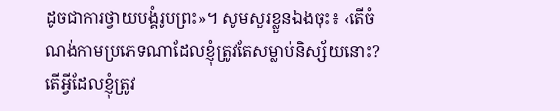ដូចជាការថ្វាយបង្គំរូបព្រះ»។ សូមសួរខ្លួនឯងចុះ៖ ‹តើចំណង់កាមប្រភេទណាដែលខ្ញុំត្រូវតែសម្លាប់និស្ស័យនោះ? តើអ្វីដែលខ្ញុំត្រូវ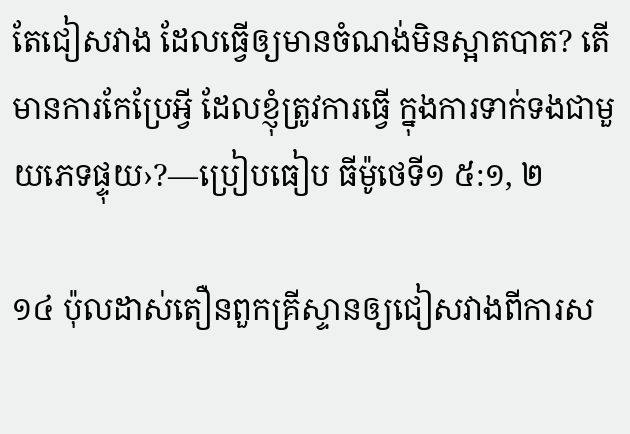តែជៀសវាង ដែលធ្វើឲ្យមានចំណង់មិនស្អាតបាត? តើមានការកែប្រែអ្វី ដែលខ្ញុំត្រូវការធ្វើ ក្នុងការទាក់ទងជាមួយភេទផ្ទុយ›?—ប្រៀបធៀប ធីម៉ូថេទី១ ៥:១, ២

១៤ ប៉ុលដាស់តឿនពួកគ្រីស្ទានឲ្យជៀសវាងពីការស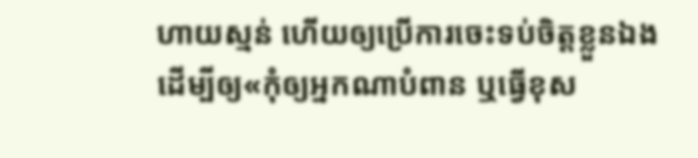ហាយស្មន់ ហើយឲ្យប្រើការចេះទប់ចិត្តខ្លួនឯង ដើម្បីឲ្យ«កុំឲ្យអ្នកណាបំពាន ឬធ្វើខុស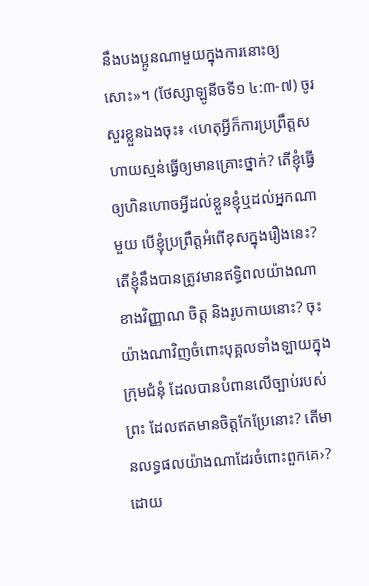នឹងបងប្អូនណាមួយក្នុងការនោះឲ្យសោះ»។ (ថែស្សាឡូនីចទី១ ៤:៣-៧) ចូរសួរខ្លួនឯងចុះ៖ ‹ហេតុអ្វីក៏ការប្រព្រឹត្តសហាយស្មន់ធ្វើឲ្យមានគ្រោះថ្នាក់? តើខ្ញុំធ្វើឲ្យហិនហោចអ្វីដល់ខ្លួនខ្ញុំឬដល់អ្នកណាមួយ បើខ្ញុំប្រព្រឹត្តអំពើខុសក្នុងរឿងនេះ? តើខ្ញុំនឹងបានត្រូវមានឥទ្ធិពលយ៉ាងណា ខាងវិញ្ញាណ ចិត្ត និងរូបកាយនោះ? ចុះយ៉ាងណាវិញចំពោះបុគ្គលទាំងឡាយក្នុងក្រុមជំនុំ ដែលបានបំពានលើច្បាប់របស់ព្រះ ដែលឥតមានចិត្តកែប្រែនោះ? តើមានលទ្ធផលយ៉ាងណាដែរចំពោះពួកគេ›? ដោយ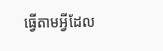ធ្វើតាមអ្វីដែល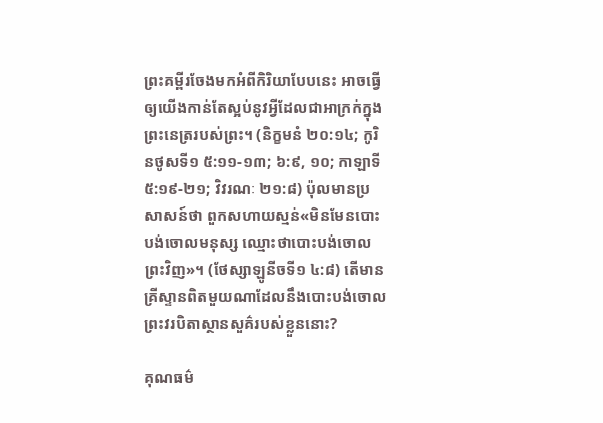ព្រះគម្ពីរចែងមកអំពីកិរិយាបែបនេះ អាចធ្វើឲ្យយើងកាន់តែស្អប់នូវអ្វីដែលជាអាក្រក់ក្នុងព្រះនេត្ររបស់ព្រះ។ (និក្ខមនំ ២០:១៤; កូរិនថូសទី១ ៥:១១-១៣; ៦:៩, ១០; កាឡាទី ៥:១៩-២១; វិវរណៈ ២១:៨) ប៉ុលមានប្រសាសន៍ថា ពួកសហាយស្មន់«មិនមែនបោះបង់ចោលមនុស្ស ឈ្មោះថាបោះបង់ចោលព្រះវិញ»។ (ថែស្សាឡូនីចទី១ ៤:៨) តើមានគ្រីស្ទានពិតមួយណាដែលនឹងបោះបង់ចោលព្រះវរបិតាស្ថានសួគ៌របស់ខ្លួននោះ?

គុណធម៌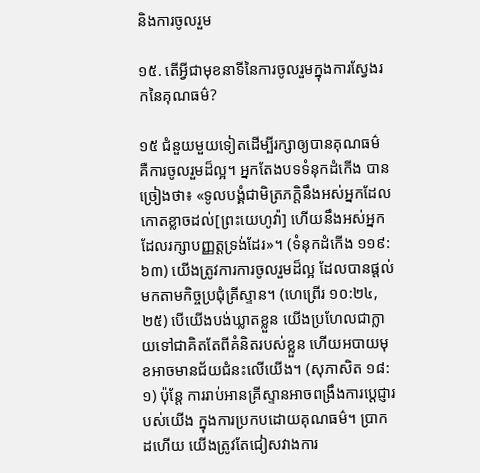និងការចូលរួម

១៥. តើអ្វីជាមុខនាទីនៃការចូលរួមក្នុងការស្វែងរកនៃគុណធម៌?

១៥ ជំនួយមួយទៀតដើម្បីរក្សាឲ្យបានគុណធម៌ គឺការចូលរួមដ៏ល្អ។ អ្នកតែងបទទំនុកដំកើង បានច្រៀងថា៖ «ទូលបង្គំជាមិត្រភក្ដិនឹងអស់អ្នកដែលកោតខ្លាចដល់[ព្រះយេហូវ៉ា] ហើយនឹងអស់អ្នកដែលរក្សាបញ្ញត្តទ្រង់ដែរ»។ (ទំនុកដំកើង ១១៩:៦៣) យើងត្រូវការការចូលរួមដ៏ល្អ ដែលបានផ្ដល់មកតាមកិច្ចប្រជុំគ្រីស្ទាន។ (ហេព្រើរ ១០:២៤, ២៥) បើយើងបង់ឃ្លាតខ្លួន យើងប្រហែលជាក្លាយទៅជាគិតតែពីគំនិតរបស់ខ្លួន ហើយអបាយមុខអាចមានជ័យជំនះលើយើង។ (សុភាសិត ១៨:១) ប៉ុន្តែ ការរាប់អានគ្រីស្ទានអាចពង្រឹងការប្ដេជ្ញារបស់យើង ក្នុងការប្រកបដោយគុណធម៌។ ប្រាកដហើយ យើងត្រូវតែជៀសវាងការ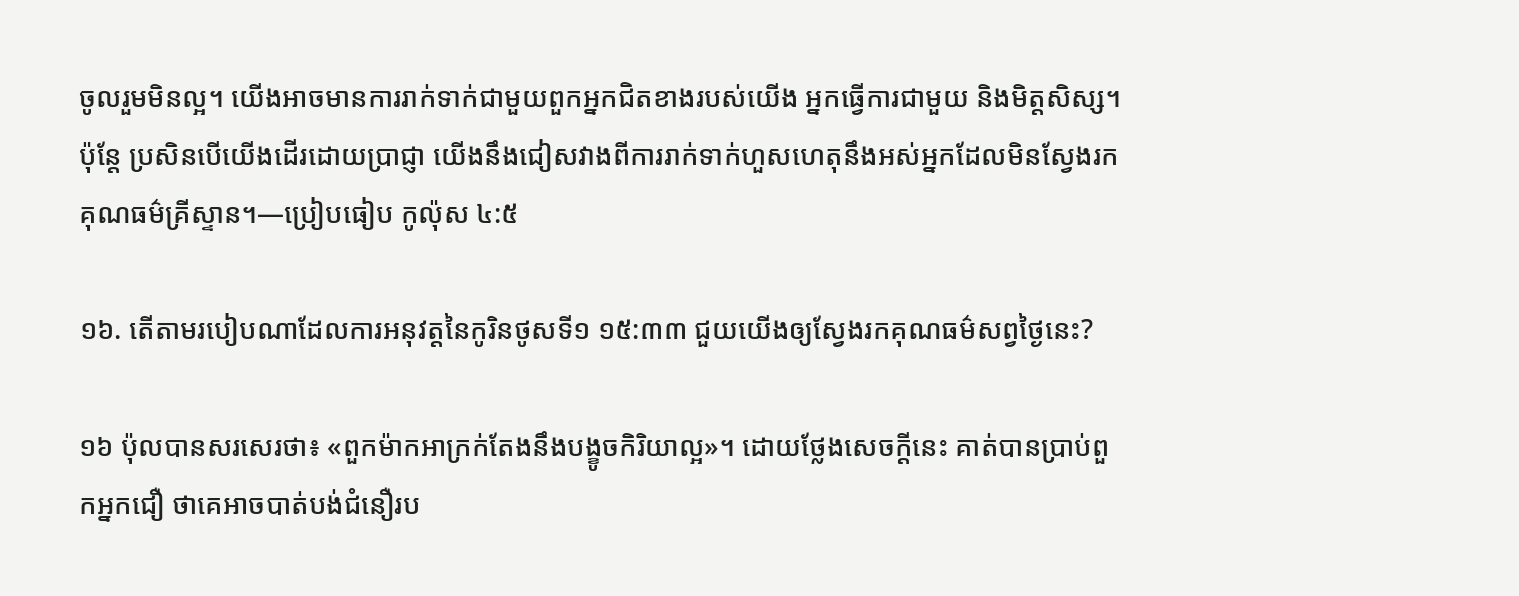ចូលរួមមិនល្អ។ យើងអាចមានការរាក់ទាក់ជាមួយពួកអ្នកជិតខាងរបស់យើង អ្នកធ្វើការជាមួយ និងមិត្តសិស្ស។ ប៉ុន្តែ ប្រសិនបើយើងដើរដោយប្រាជ្ញា យើងនឹងជៀសវាងពីការរាក់ទាក់ហួសហេតុនឹងអស់អ្នកដែលមិនស្វែងរកគុណធម៌គ្រីស្ទាន។—ប្រៀបធៀប កូល៉ុស ៤:៥

១៦. តើតាមរបៀបណាដែលការអនុវត្តនៃកូរិនថូសទី១ ១៥:៣៣ ជួយយើងឲ្យស្វែងរកគុណធម៌សព្វថ្ងៃនេះ?

១៦ ប៉ុលបានសរសេរថា៖ «ពួកម៉ាកអាក្រក់តែងនឹងបង្ខូចកិរិយាល្អ»។ ដោយថ្លែងសេចក្ដីនេះ គាត់បានប្រាប់ពួកអ្នកជឿ ថាគេអាចបាត់បង់ជំនឿរប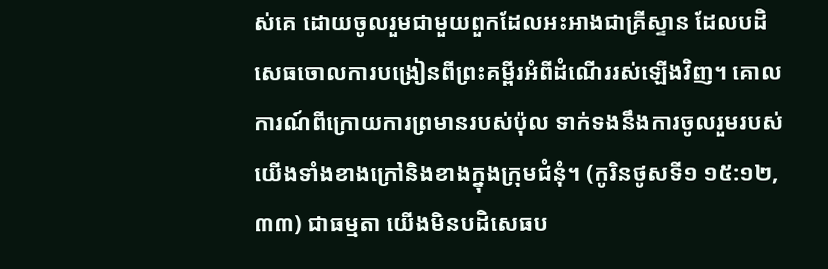ស់គេ ដោយចូលរួមជាមួយពួកដែលអះអាងជាគ្រីស្ទាន ដែលបដិសេធចោលការបង្រៀនពីព្រះគម្ពីរអំពីដំណើររស់ឡើងវិញ។ គោលការណ៍ពីក្រោយការព្រមានរបស់ប៉ុល ទាក់ទងនឹងការចូលរួមរបស់យើងទាំងខាងក្រៅនិងខាងក្នុងក្រុមជំនុំ។ (កូរិនថូសទី១ ១៥:១២, ៣៣) ជាធម្មតា យើងមិនបដិសេធប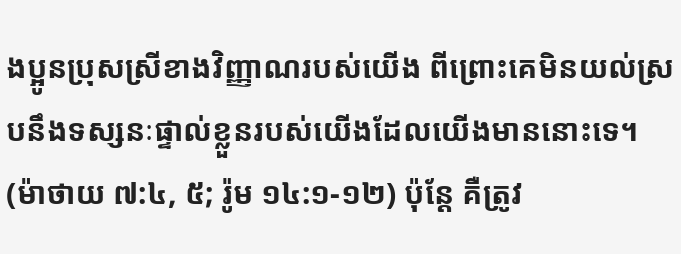ងប្អូនប្រុសស្រីខាងវិញ្ញាណរបស់យើង ពីព្រោះគេមិនយល់ស្របនឹងទស្សនៈផ្ទាល់ខ្លួនរបស់យើងដែលយើងមាននោះទេ។ (ម៉ាថាយ ៧:៤, ៥; រ៉ូម ១៤:១-១២) ប៉ុន្តែ គឺត្រូវ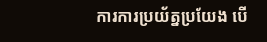ការការប្រយ័ត្នប្រយែង បើ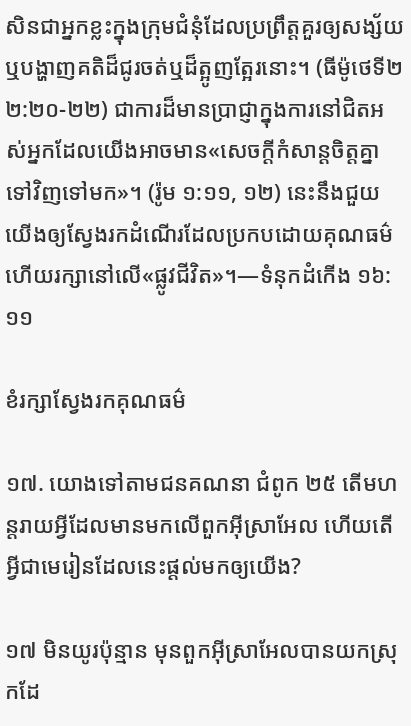សិនជាអ្នកខ្លះក្នុងក្រុមជំនុំដែលប្រព្រឹត្តគួរឲ្យសង្ស័យ ឬបង្ហាញគតិដ៏ជូរចត់ឬដ៏ត្អូញត្អែរនោះ។ (ធីម៉ូថេទី២ ២:២០-២២) ជាការដ៏មានប្រាជ្ញាក្នុងការនៅជិតអស់អ្នកដែលយើងអាចមាន«សេចក្ដីកំសាន្តចិត្តគ្នាទៅវិញទៅមក»។ (រ៉ូម ១:១១, ១២) នេះនឹងជួយយើងឲ្យស្វែងរកដំណើរដែលប្រកបដោយគុណធម៌ ហើយរក្សានៅលើ«ផ្លូវជីវិត»។—ទំនុកដំកើង ១៦:១១

ខំរក្សាស្វែងរកគុណធម៌

១៧. យោងទៅតាមជនគណនា ជំពូក ២៥ តើមហន្តរាយអ្វីដែលមានមកលើពួកអ៊ីស្រាអែល ហើយតើអ្វីជាមេរៀនដែលនេះផ្ដល់មកឲ្យយើង?

១៧ មិនយូរប៉ុន្មាន មុនពួកអ៊ីស្រាអែលបានយកស្រុកដែ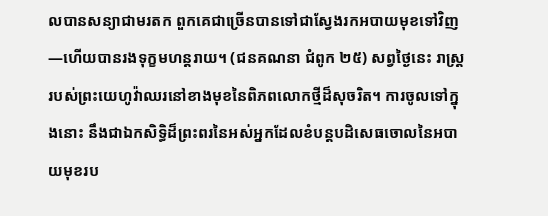លបានសន្យាជាមរតក ពួកគេជាច្រើនបានទៅជាស្វែងរកអបាយមុខទៅវិញ—ហើយបានរងទុក្ខមហន្តរាយ។ (ជនគណនា ជំពូក ២៥) សព្វថ្ងៃនេះ រាស្ត្ររបស់ព្រះយេហូវ៉ាឈរនៅខាងមុខនៃពិភពលោកថ្មីដ៏សុចរិត។ ការចូលទៅក្នុងនោះ នឹងជាឯកសិទ្ធិដ៏ព្រះពរនៃអស់អ្នកដែលខំបន្តបដិសេធចោលនៃអបាយមុខរប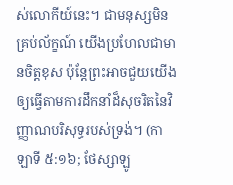ស់លោកីយ៍នេះ។ ជាមនុស្សមិនគ្រប់ល័ក្ខណ៍ យើងប្រហែលជាមានចិត្តខុស ប៉ុន្តែព្រះអាចជួយយើងឲ្យធ្វើតាមការដឹកនាំដ៏សុចរិតនៃវិញ្ញាណបរិសុទ្ធរបស់ទ្រង់។ (កាឡាទី ៥:១៦; ថែស្សាឡូ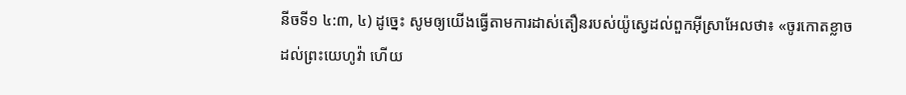នីចទី១ ៤:៣, ៤) ដូច្នេះ សូមឲ្យយើងធ្វើតាមការដាស់តឿនរបស់យ៉ូស្វេដល់ពួកអ៊ីស្រាអែលថា៖ «ចូរកោតខ្លាចដល់ព្រះយេហូវ៉ា ហើយ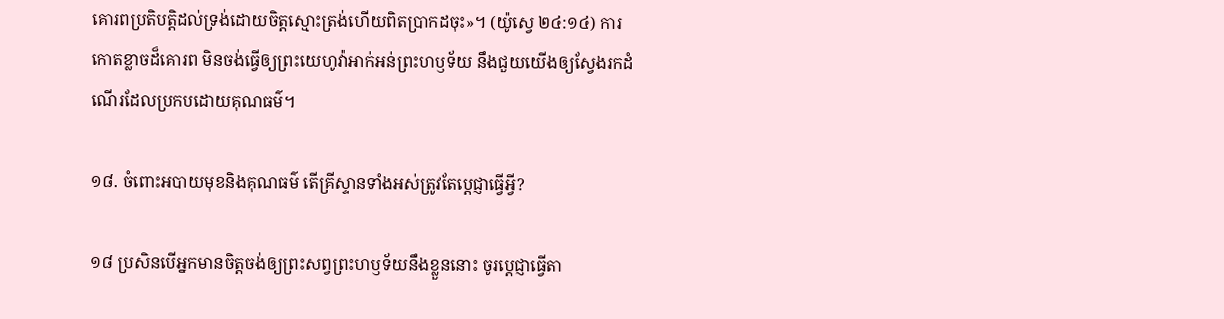គោរពប្រតិបត្ដិដល់ទ្រង់ដោយចិត្តស្មោះត្រង់ហើយពិតប្រាកដចុះ»។ (យ៉ូស្វេ ២៤:១៤) ការកោតខ្លាចដ៏គោរព មិនចង់ធ្វើឲ្យព្រះយេហូវ៉ាអាក់អន់ព្រះហឫទ័យ នឹងជួយយើងឲ្យស្វែងរកដំណើរដែលប្រកបដោយគុណធម៌។

១៨. ចំពោះអបាយមុខនិងគុណធម៌ តើគ្រីស្ទានទាំងអស់ត្រូវតែប្ដេជ្ញាធ្វើអ្វី?

១៨ ប្រសិនបើអ្នកមានចិត្តចង់ឲ្យព្រះសព្វព្រះហឫទ័យនឹងខ្លួននោះ ចូរប្ដេជ្ញាធ្វើតា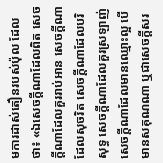មការដាស់តឿនរបស់ប៉ុល ដែលថា៖ «ឯសេចក្ដីណាដែលពិត សេចក្ដីណាដែលគួររាប់អាន សេចក្ដីណាដែលសុចរិត សេចក្ដីណាដែលបរិសុទ្ធ សេចក្ដីណាដែលគួរស្រឡាញ់ សេចក្ដីណាដែលមានឈ្មោះល្អ បើមានសគុណណា ឬជាសេចក្ដីសរ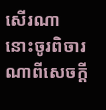សើរណា នោះចូរពិចារណាពីសេចក្ដី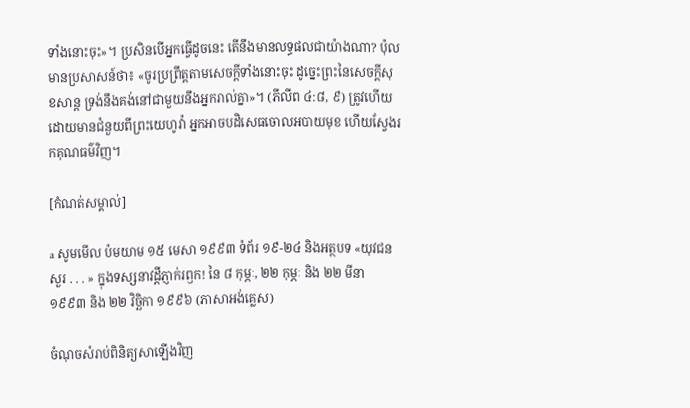ទាំងនោះចុះ»។ ប្រសិនបើអ្នកធ្វើដូចនេះ តើនឹងមានលទ្ធផលជាយ៉ាងណា? ប៉ុលមានប្រសាសន៍ថា៖ «ចូរប្រព្រឹត្តតាមសេចក្ដីទាំងនោះចុះ ដូច្នេះព្រះនៃសេចក្ដីសុខសាន្ត ទ្រង់នឹងគង់នៅជាមួយនឹងអ្នករាល់គ្នា»។ (ភីលីព ៤:៨, ៩) ត្រូវហើយ ដោយមានជំនួយពីព្រះយេហូវ៉ា អ្នកអាចបដិសេធចោលអបាយមុខ ហើយស្វែងរកគុណធម៌វិញ។

[កំណត់សម្គាល់]

a សូមមើល ប៉មយាម ១៥ មេសា ១៩៩៣ ទំព័រ ១៩-២៤ និងអត្ថបទ «យុវជនសួរ . . . » ក្នុងទស្សនាវដ្ដីភ្ញាក់រឭក! នៃ ៨ កុម្ភៈ, ២២ កុម្ភៈ និង ២២ មីនា ១៩៩៣ និង ២២ វិច្ឆិកា ១៩៩៦ (ភាសាអង់គ្លេស)

ចំណុចសំរាប់ពិនិត្យសាឡើងវិញ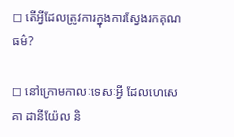◻ តើអ្វីដែលត្រូវការក្នុងការស្វែងរកគុណធម៌?

◻ នៅក្រោមកាលៈទេសៈអ្វី ដែលហេសេគា ដានីយ៉ែល និ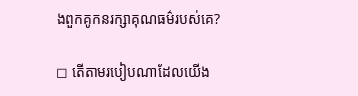ងពួកគូកនរក្សាគុណធម៌របស់គេ?

◻ តើតាមរបៀបណាដែលយើង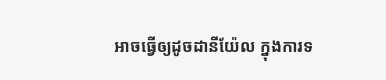អាចធ្វើឲ្យដូចដានីយ៉ែល ក្នុងការទ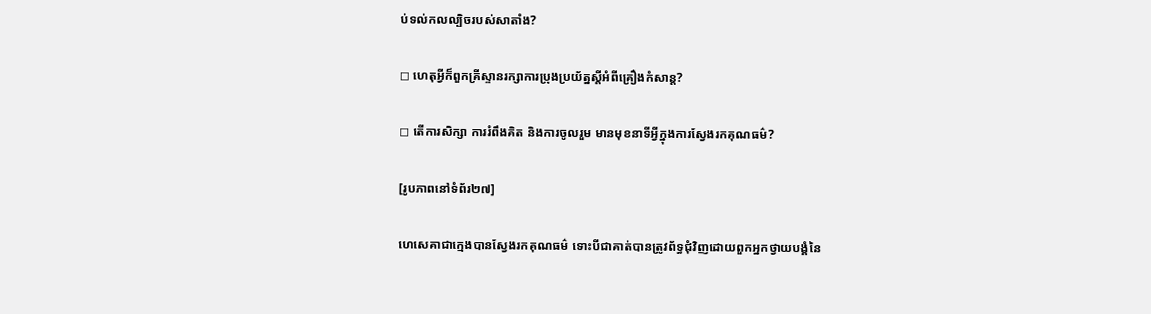ប់ទល់កលល្បិចរបស់សាតាំង?

◻ ហេតុអ្វីក៏ពួកគ្រីស្ទានរក្សាការប្រុងប្រយ័ត្នស្តីអំពីគ្រឿងកំសាន្ត?

◻ តើការសិក្សា ការរំពឹងគិត និងការចូលរួម មានមុខនាទីអ្វីក្នុងការស្វែងរកគុណធម៌?

[រូបភាពនៅទំព័រ២៧]

ហេសេគាជាក្មេងបានស្វែងរកគុណធម៌ ទោះបីជាគាត់បានត្រូវព័ទ្ធជុំវិញដោយពួកអ្នកថ្វាយបង្គំនៃ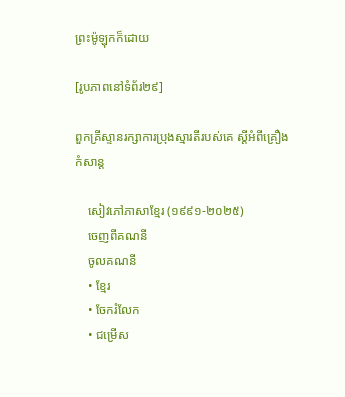ព្រះម៉ូឡុកក៏ដោយ

[រូបភាពនៅទំព័រ២៩]

ពួកគ្រីស្ទានរក្សាការប្រុងស្មារតីរបស់គេ ស្តីអំពីគ្រឿងកំសាន្ត

    សៀវភៅភាសាខ្មែរ (១៩៩១-២០២៥)
    ចេញពីគណនី
    ចូលគណនី
    • ខ្មែរ
    • ចែករំលែក
    • ជម្រើស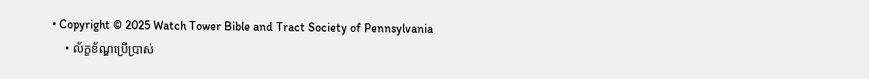• Copyright © 2025 Watch Tower Bible and Tract Society of Pennsylvania
    • ល័ក្ខខ័ណ្ឌប្រើប្រាស់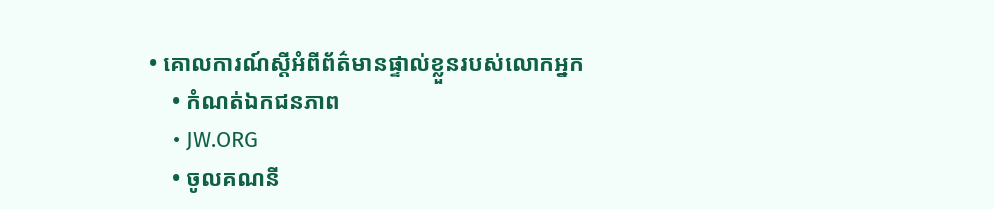• គោលការណ៍ស្ដីអំពីព័ត៌មានផ្ទាល់ខ្លួនរបស់លោកអ្នក
    • កំណត់ឯកជនភាព
    • JW.ORG
    • ចូលគណនី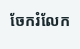ចែករំលែក